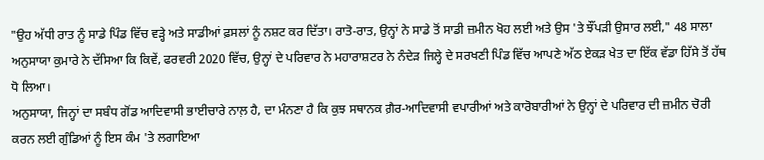"ਉਹ ਅੱਧੀ ਰਾਤ ਨੂੰ ਸਾਡੇ ਪਿੰਡ ਵਿੱਚ ਵੜ੍ਹੇ ਅਤੇ ਸਾਡੀਆਂ ਫ਼ਸਲਾਂ ਨੂੰ ਨਸ਼ਟ ਕਰ ਦਿੱਤਾ। ਰਾਤੋ-ਰਾਤ, ਉਨ੍ਹਾਂ ਨੇ ਸਾਡੇ ਤੋਂ ਸਾਡੀ ਜ਼ਮੀਨ ਖੋਹ ਲਈ ਅਤੇ ਉਸ 'ਤੇ ਝੌਂਪੜੀ ਉਸਾਰ ਲਈ," 48 ਸਾਲਾ ਅਨੁਸਾਯਾ ਕੁਮਾਰੇ ਨੇ ਦੱਸਿਆ ਕਿ ਕਿਵੇਂ, ਫਰਵਰੀ 2020 ਵਿੱਚ, ਉਨ੍ਹਾਂ ਦੇ ਪਰਿਵਾਰ ਨੇ ਮਹਾਰਾਸ਼ਟਰ ਨੇ ਨੰਦੇੜ ਜਿਲ੍ਹੇ ਦੇ ਸਰਖਣੀ ਪਿੰਡ ਵਿੱਚ ਆਪਣੇ ਅੱਠ ਏਕੜ ਖੇਤ ਦਾ ਇੱਕ ਵੱਡਾ ਹਿੱਸੇ ਤੋਂ ਹੱਥ ਧੋ ਲਿਆ।
ਅਨੁਸਾਯਾ, ਜਿਨ੍ਹਾਂ ਦਾ ਸਬੰਧ ਗੋਂਡ ਆਦਿਵਾਸੀ ਭਾਈਚਾਰੇ ਨਾਲ਼ ਹੈ, ਦਾ ਮੰਨਣਾ ਹੈ ਕਿ ਕੁਝ ਸਥਾਨਕ ਗ਼ੈਰ-ਆਦਿਵਾਸੀ ਵਪਾਰੀਆਂ ਅਤੇ ਕਾਰੋਬਾਰੀਆਂ ਨੇ ਉਨ੍ਹਾਂ ਦੇ ਪਰਿਵਾਰ ਦੀ ਜ਼ਮੀਨ ਚੋਰੀ ਕਰਨ ਲਈ ਗੁੰਡਿਆਂ ਨੂੰ ਇਸ ਕੰਮ 'ਤੇ ਲਗਾਇਆ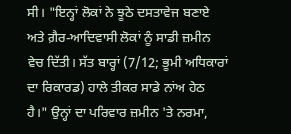ਸੀ। "ਇਨ੍ਹਾਂ ਲੋਕਾਂ ਨੇ ਝੂਠੇ ਦਸਤਾਵੇਜ ਬਣਾਏ ਅਤੇ ਗ਼ੈਰ-ਆਦਿਵਾਸੀ ਲੋਕਾਂ ਨੂੰ ਸਾਡੀ ਜ਼ਮੀਨ ਵੇਚ ਦਿੱਤੀ। ਸੱਤ ਬਾਰ੍ਹਾਂ (7/12; ਭੂਮੀ ਅਧਿਕਾਰਾਂ ਦਾ ਰਿਕਾਰਡ) ਹਾਲੇ ਤੀਕਰ ਸਾਡੇ ਨਾਂਅ ਹੇਠ ਹੈ।" ਉਨ੍ਹਾਂ ਦਾ ਪਰਿਵਾਰ ਜ਼ਮੀਨ 'ਤੇ ਨਰਮਾ,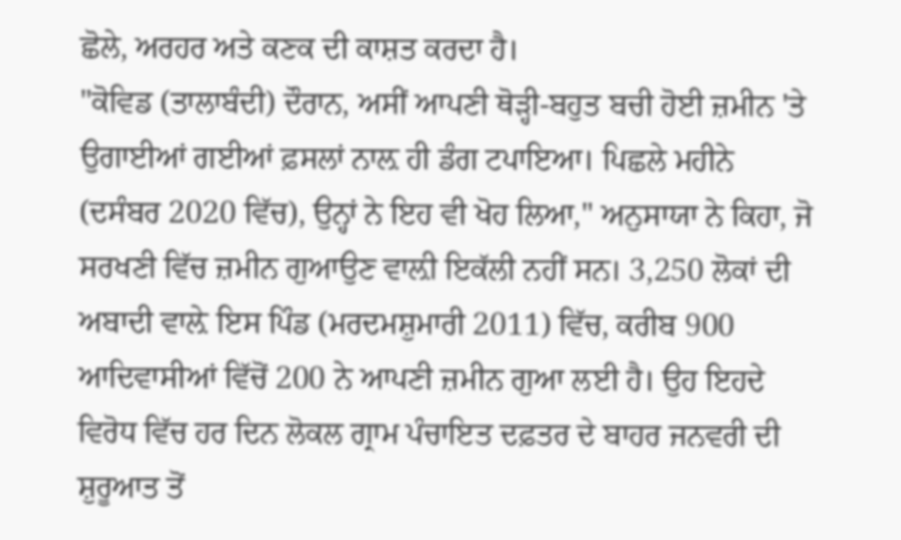ਛੋਲੇ, ਅਰਹਰ ਅਤੇ ਕਣਕ ਦੀ ਕਾਸ਼ਤ ਕਰਦਾ ਹੈ।
"ਕੋਵਿਡ (ਤਾਲਾਬੰਦੀ) ਦੌਰਾਨ, ਅਸੀਂ ਆਪਣੀ ਥੋੜ੍ਹੀ-ਬਹੁਤ ਬਚੀ ਹੋਈ ਜ਼ਮੀਨ 'ਤੇ ਉਗਾਈਆਂ ਗਈਆਂ ਫ਼ਸਲਾਂ ਨਾਲ਼ ਹੀ ਡੰਗ ਟਪਾਇਆ। ਪਿਛਲੇ ਮਹੀਨੇ (ਦਸੰਬਰ 2020 ਵਿੱਚ), ਉਨ੍ਹਾਂ ਨੇ ਇਹ ਵੀ ਖੋਹ ਲਿਆ," ਅਨੁਸਾਯਾ ਨੇ ਕਿਹਾ, ਜੋ ਸਰਖਣੀ ਵਿੱਚ ਜ਼ਮੀਨ ਗੁਆਉਣ ਵਾਲ਼ੀ ਇਕੱਲੀ ਨਹੀਂ ਸਨ। 3,250 ਲੋਕਾਂ ਦੀ ਅਬਾਦੀ ਵਾਲ਼ੇ ਇਸ ਪਿੰਡ (ਮਰਦਮਸ਼ੁਮਾਰੀ 2011) ਵਿੱਚ, ਕਰੀਬ 900 ਆਦਿਵਾਸੀਆਂ ਵਿੱਚੋਂ 200 ਨੇ ਆਪਣੀ ਜ਼ਮੀਨ ਗੁਆ ਲਈ ਹੈ। ਉਹ ਇਹਦੇ ਵਿਰੋਧ ਵਿੱਚ ਹਰ ਦਿਨ ਲੋਕਲ ਗ੍ਰਾਮ ਪੰਚਾਇਤ ਦਫ਼ਤਰ ਦੇ ਬਾਹਰ ਜਨਵਰੀ ਦੀ ਸ਼ੁਰੂਆਤ ਤੋਂ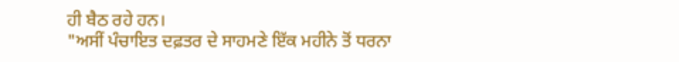ਹੀ ਬੈਠ ਰਹੇ ਹਨ।
"ਅਸੀਂ ਪੰਚਾਇਤ ਦਫ਼ਤਰ ਦੇ ਸਾਹਮਣੇ ਇੱਕ ਮਹੀਨੇ ਤੋਂ ਧਰਨਾ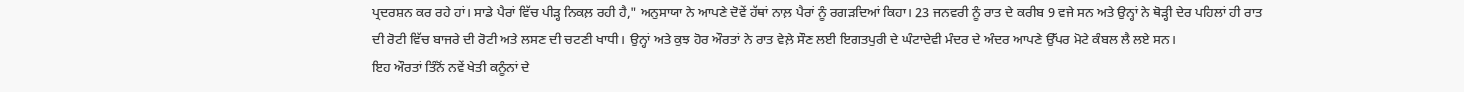ਪ੍ਰਦਰਸ਼ਨ ਕਰ ਰਹੇ ਹਾਂ। ਸਾਡੇ ਪੈਰਾਂ ਵਿੱਚ ਪੀੜ੍ਹ ਨਿਕਲ਼ ਰਹੀ ਹੈ," ਅਨੁਸਾਯਾ ਨੇ ਆਪਣੇ ਦੋਵੇਂ ਹੱਥਾਂ ਨਾਲ਼ ਪੈਰਾਂ ਨੂੰ ਰਗੜਦਿਆਂ ਕਿਹਾ। 23 ਜਨਵਰੀ ਨੂੰ ਰਾਤ ਦੇ ਕਰੀਬ 9 ਵਜੇ ਸਨ ਅਤੇ ਉਨ੍ਹਾਂ ਨੇ ਥੋੜ੍ਹੀ ਦੇਰ ਪਹਿਲਾਂ ਹੀ ਰਾਤ ਦੀ ਰੋਟੀ ਵਿੱਚ ਬਾਜਰੇ ਦੀ ਰੋਟੀ ਅਤੇ ਲਸਣ ਦੀ ਚਟਣੀ ਖਾਧੀ। ਉਨ੍ਹਾਂ ਅਤੇ ਕੁਝ ਹੋਰ ਔਰਤਾਂ ਨੇ ਰਾਤ ਵੇਲ਼ੇ ਸੌਣ ਲਈ ਇਗਤਪੁਰੀ ਦੇ ਘੰਟਾਦੇਵੀ ਮੰਦਰ ਦੇ ਅੰਦਰ ਆਪਣੇ ਉੱਪਰ ਮੋਟੇ ਕੰਬਲ ਲੈ ਲਏ ਸਨ।
ਇਹ ਔਰਤਾਂ ਤਿੰਨੋਂ ਨਵੇਂ ਖੇਤੀ ਕਨੂੰਨਾਂ ਦੇ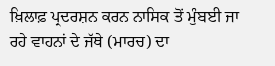ਖ਼ਿਲਾਫ਼ ਪ੍ਰਦਰਸ਼ਨ ਕਰਨ ਨਾਸਿਕ ਤੋਂ ਮੁੰਬਈ ਜਾ ਰਹੇ ਵਾਹਨਾਂ ਦੇ ਜੱਥੇ (ਮਾਰਚ) ਦਾ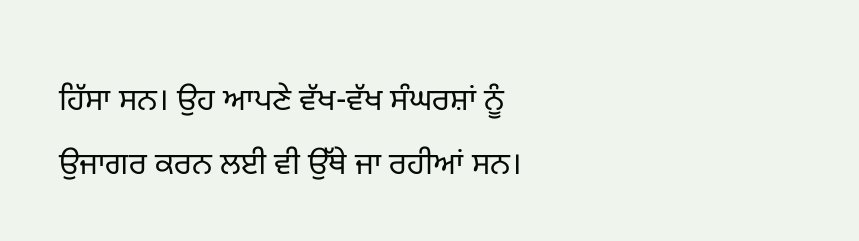ਹਿੱਸਾ ਸਨ। ਉਹ ਆਪਣੇ ਵੱਖ-ਵੱਖ ਸੰਘਰਸ਼ਾਂ ਨੂੰ ਉਜਾਗਰ ਕਰਨ ਲਈ ਵੀ ਉੱਥੇ ਜਾ ਰਹੀਆਂ ਸਨ।